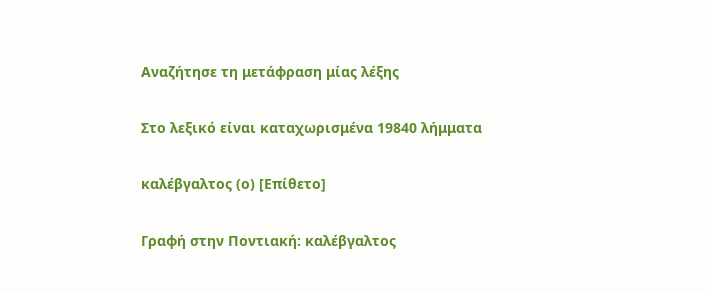Αναζήτησε τη μετάφραση μίας λέξης

Στο λεξικό είναι καταχωρισμένα 19840 λήμματα

καλέβγαλτος (ο) [Επίθετο]

Γραφή στην Ποντιακή: καλέβγαλτος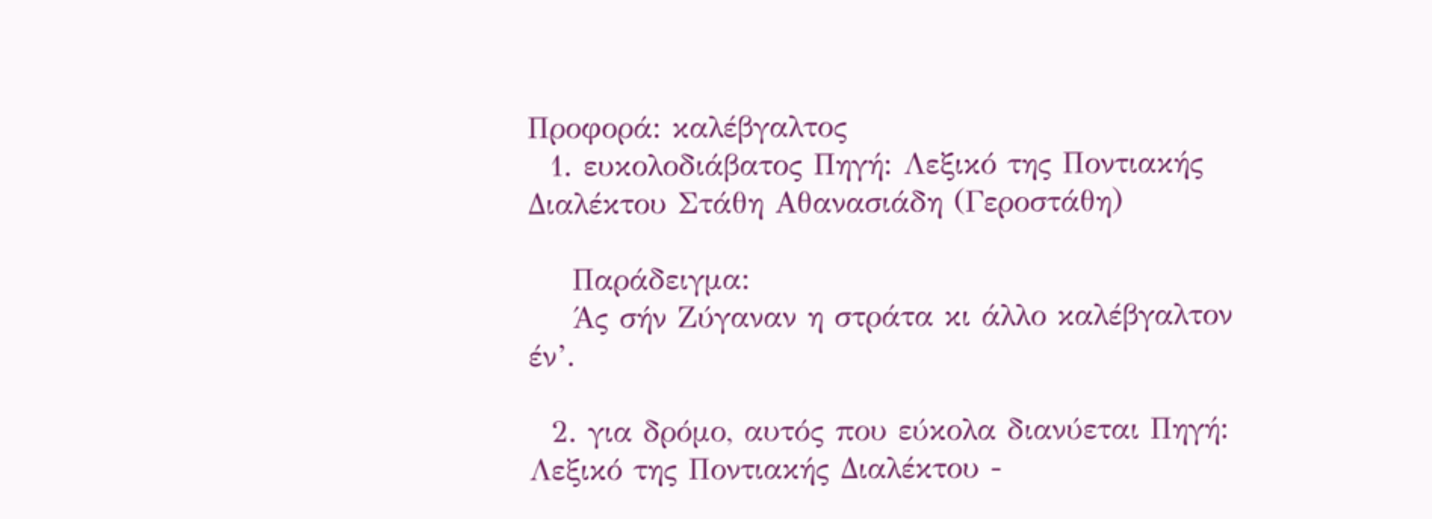Προφορά: καλέβγαλτος
  1. ευκολοδιάβατος Πηγή: Λεξικό της Ποντιακής Διαλέκτου Στάθη Αθανασιάδη (Γεροστάθη)

    Παράδειγμα:
    Άς σήν Ζύγαναν η στράτα κι άλλο καλέβγαλτον έν’.

  2. για δρόμο, αυτός που εύκολα διανύεται Πηγή: Λεξικό της Ποντιακής Διαλέκτου -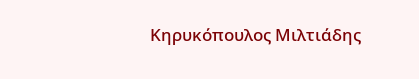Κηρυκόπουλος Μιλτιάδης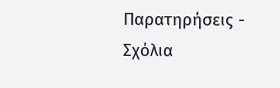Παρατηρήσεις - Σχόλια